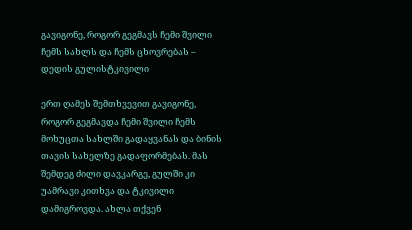გავიგონე, როგორ გეგმავს ჩემი შვილი ჩემს სახლს და ჩემს ცხოვრებას – დედის გულისტკივილი

ერთ ღამეს შემთხვევით გავიგონე, როგორ გეგმავდა ჩემი შვილი ჩემს მოხუცთა სახლში გადაყვანას და ბინის თავის სახელზე გადაფორმებას. მას შემდეგ ძილი დავკარგე, გულში კი უამრავი კითხვა და ტკივილი დამიგროვდა. ახლა თქვენ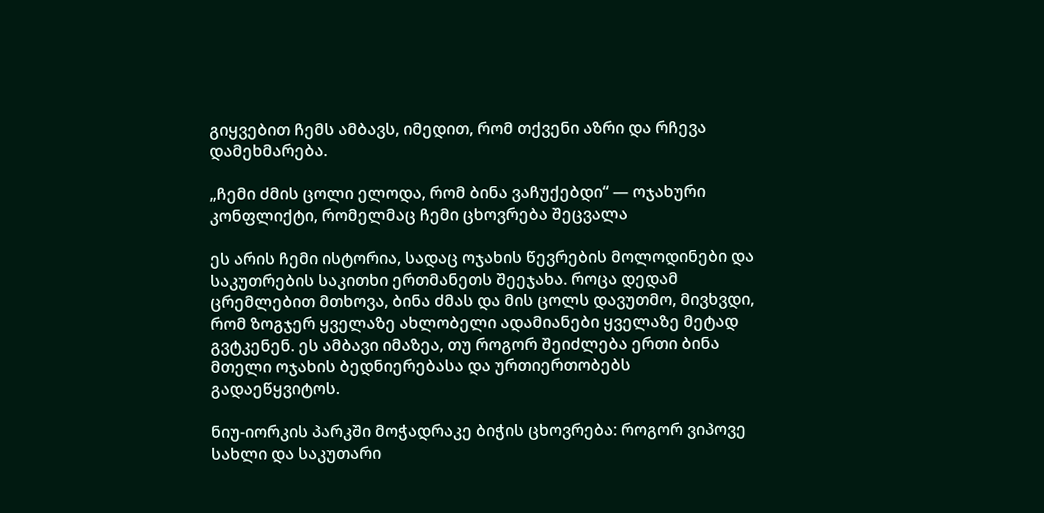გიყვებით ჩემს ამბავს, იმედით, რომ თქვენი აზრი და რჩევა დამეხმარება.

„ჩემი ძმის ცოლი ელოდა, რომ ბინა ვაჩუქებდი“ — ოჯახური კონფლიქტი, რომელმაც ჩემი ცხოვრება შეცვალა

ეს არის ჩემი ისტორია, სადაც ოჯახის წევრების მოლოდინები და საკუთრების საკითხი ერთმანეთს შეეჯახა. როცა დედამ ცრემლებით მთხოვა, ბინა ძმას და მის ცოლს დავუთმო, მივხვდი, რომ ზოგჯერ ყველაზე ახლობელი ადამიანები ყველაზე მეტად გვტკენენ. ეს ამბავი იმაზეა, თუ როგორ შეიძლება ერთი ბინა მთელი ოჯახის ბედნიერებასა და ურთიერთობებს გადაეწყვიტოს.

ნიუ-იორკის პარკში მოჭადრაკე ბიჭის ცხოვრება: როგორ ვიპოვე სახლი და საკუთარი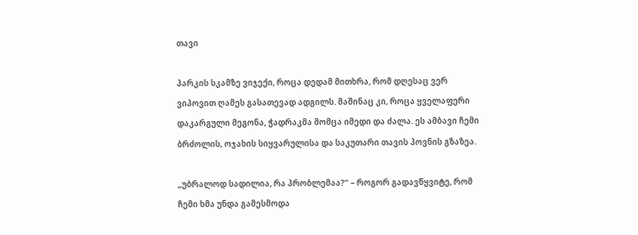თავი

პარკის სკამზე ვიჯექი, როცა დედამ მითხრა, რომ დღესაც ვერ ვიპოვით ღამეს გასათევად ადგილს. მაშინაც კი, როცა ყველაფერი დაკარგული მეგონა, ჭადრაკმა მომცა იმედი და ძალა. ეს ამბავი ჩემი ბრძოლის, ოჯახის სიყვარულისა და საკუთარი თავის პოვნის გზაზეა.

„უბრალოდ სადილია, რა პრობლემაა?“ – როგორ გადავწყვიტე, რომ ჩემი ხმა უნდა გამესმოდა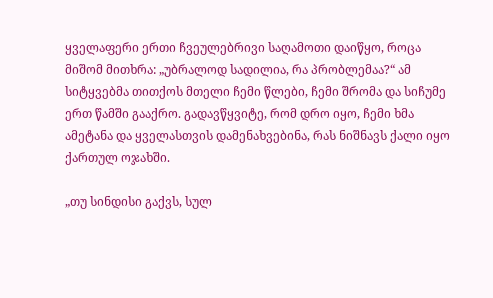ყველაფერი ერთი ჩვეულებრივი საღამოთი დაიწყო, როცა მიშომ მითხრა: „უბრალოდ სადილია, რა პრობლემაა?“ ამ სიტყვებმა თითქოს მთელი ჩემი წლები, ჩემი შრომა და სიჩუმე ერთ წამში გააქრო. გადავწყვიტე, რომ დრო იყო, ჩემი ხმა ამეტანა და ყველასთვის დამენახვებინა, რას ნიშნავს ქალი იყო ქართულ ოჯახში.

„თუ სინდისი გაქვს, სულ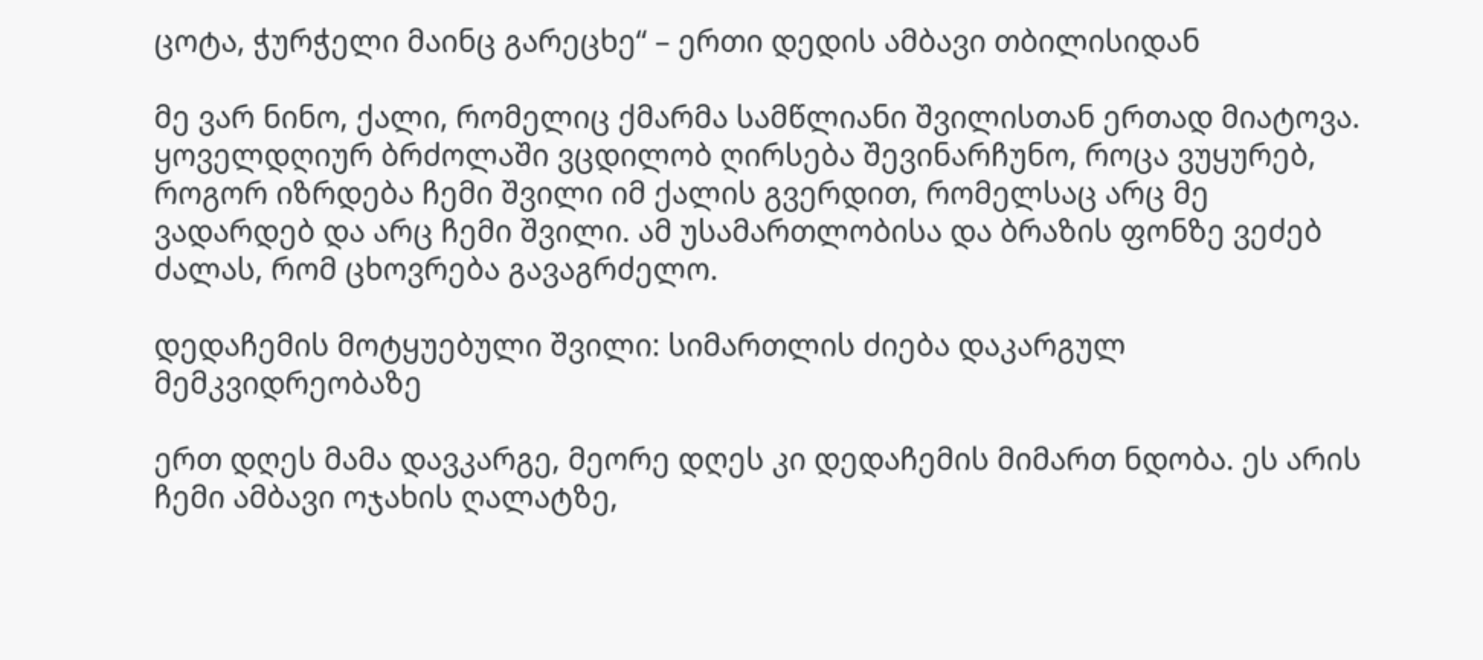ცოტა, ჭურჭელი მაინც გარეცხე“ – ერთი დედის ამბავი თბილისიდან

მე ვარ ნინო, ქალი, რომელიც ქმარმა სამწლიანი შვილისთან ერთად მიატოვა. ყოველდღიურ ბრძოლაში ვცდილობ ღირსება შევინარჩუნო, როცა ვუყურებ, როგორ იზრდება ჩემი შვილი იმ ქალის გვერდით, რომელსაც არც მე ვადარდებ და არც ჩემი შვილი. ამ უსამართლობისა და ბრაზის ფონზე ვეძებ ძალას, რომ ცხოვრება გავაგრძელო.

დედაჩემის მოტყუებული შვილი: სიმართლის ძიება დაკარგულ მემკვიდრეობაზე

ერთ დღეს მამა დავკარგე, მეორე დღეს კი დედაჩემის მიმართ ნდობა. ეს არის ჩემი ამბავი ოჯახის ღალატზე,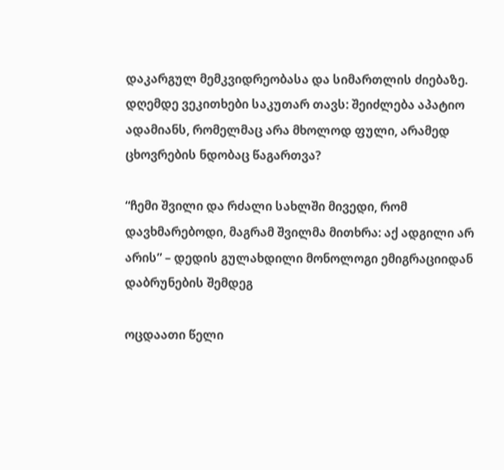დაკარგულ მემკვიდრეობასა და სიმართლის ძიებაზე. დღემდე ვეკითხები საკუთარ თავს: შეიძლება აპატიო ადამიანს, რომელმაც არა მხოლოდ ფული, არამედ ცხოვრების ნდობაც წაგართვა?

“ჩემი შვილი და რძალი სახლში მივედი, რომ დავხმარებოდი, მაგრამ შვილმა მითხრა: აქ ადგილი არ არის” – დედის გულახდილი მონოლოგი ემიგრაციიდან დაბრუნების შემდეგ

ოცდაათი წელი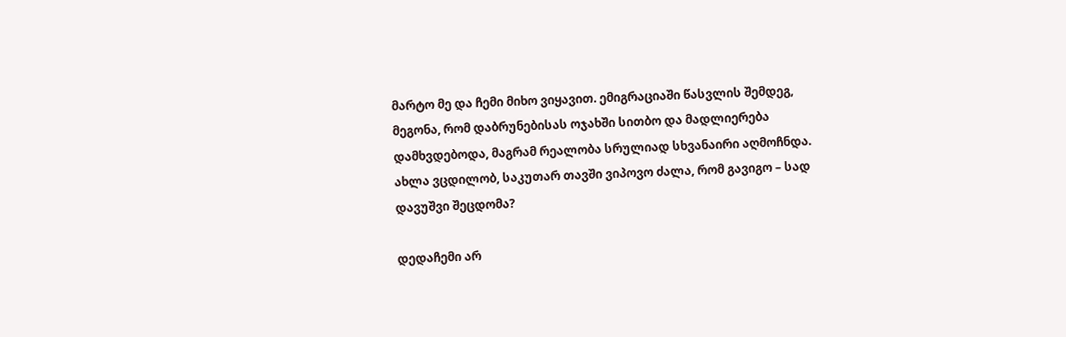მარტო მე და ჩემი მიხო ვიყავით. ემიგრაციაში წასვლის შემდეგ, მეგონა, რომ დაბრუნებისას ოჯახში სითბო და მადლიერება დამხვდებოდა, მაგრამ რეალობა სრულიად სხვანაირი აღმოჩნდა. ახლა ვცდილობ, საკუთარ თავში ვიპოვო ძალა, რომ გავიგო – სად დავუშვი შეცდომა?

დედაჩემი არ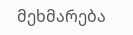მეხმარება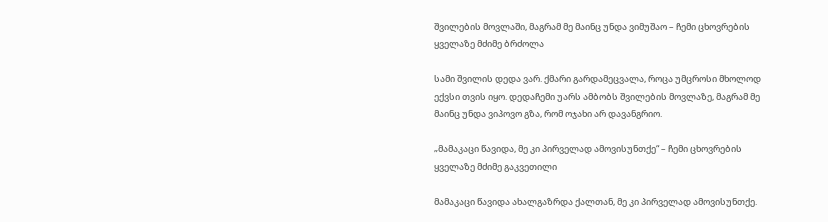შვილების მოვლაში, მაგრამ მე მაინც უნდა ვიმუშაო – ჩემი ცხოვრების ყველაზე მძიმე ბრძოლა

სამი შვილის დედა ვარ. ქმარი გარდამეცვალა, როცა უმცროსი მხოლოდ ექვსი თვის იყო. დედაჩემი უარს ამბობს შვილების მოვლაზე, მაგრამ მე მაინც უნდა ვიპოვო გზა, რომ ოჯახი არ დავანგრიო.

„მამაკაცი წავიდა, მე კი პირველად ამოვისუნთქე“ – ჩემი ცხოვრების ყველაზე მძიმე გაკვეთილი

მამაკაცი წავიდა ახალგაზრდა ქალთან, მე კი პირველად ამოვისუნთქე.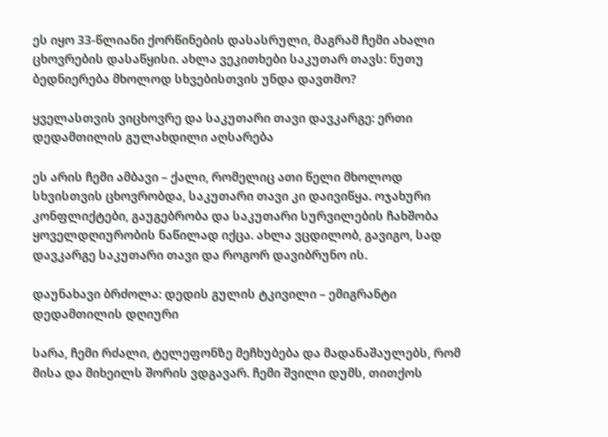ეს იყო 33-წლიანი ქორწინების დასასრული, მაგრამ ჩემი ახალი ცხოვრების დასაწყისი. ახლა ვეკითხები საკუთარ თავს: ნუთუ ბედნიერება მხოლოდ სხვებისთვის უნდა დავთმო?

ყველასთვის ვიცხოვრე და საკუთარი თავი დავკარგე: ერთი დედამთილის გულახდილი აღსარება

ეს არის ჩემი ამბავი – ქალი, რომელიც ათი წელი მხოლოდ სხვისთვის ცხოვრობდა, საკუთარი თავი კი დაივიწყა. ოჯახური კონფლიქტები, გაუგებრობა და საკუთარი სურვილების ჩახშობა ყოველდღიურობის ნაწილად იქცა. ახლა ვცდილობ, გავიგო, სად დავკარგე საკუთარი თავი და როგორ დავიბრუნო ის.

დაუნახავი ბრძოლა: დედის გულის ტკივილი – ემიგრანტი დედამთილის დღიური

სარა, ჩემი რძალი, ტელეფონზე მეჩხუბება და მადანაშაულებს, რომ მისა და მიხეილს შორის ვდგავარ. ჩემი შვილი დუმს, თითქოს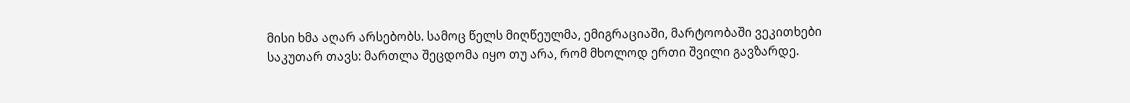მისი ხმა აღარ არსებობს. სამოც წელს მიღწეულმა, ემიგრაციაში, მარტოობაში ვეკითხები საკუთარ თავს: მართლა შეცდომა იყო თუ არა, რომ მხოლოდ ერთი შვილი გავზარდე.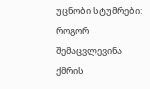უცნობი სტუმრები: როგორ შემაცვლევინა ქმრის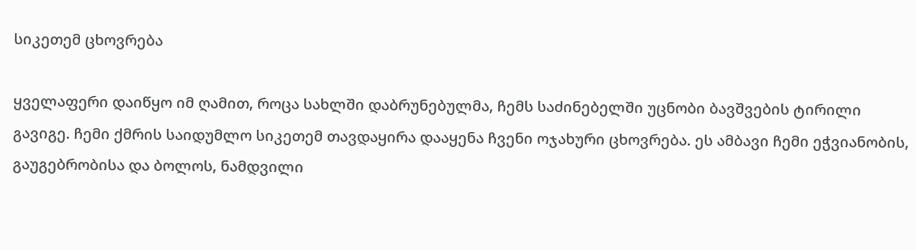სიკეთემ ცხოვრება

ყველაფერი დაიწყო იმ ღამით, როცა სახლში დაბრუნებულმა, ჩემს საძინებელში უცნობი ბავშვების ტირილი გავიგე. ჩემი ქმრის საიდუმლო სიკეთემ თავდაყირა დააყენა ჩვენი ოჯახური ცხოვრება. ეს ამბავი ჩემი ეჭვიანობის, გაუგებრობისა და ბოლოს, ნამდვილი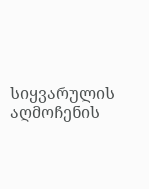სიყვარულის აღმოჩენის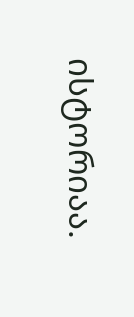ისტორიაა.